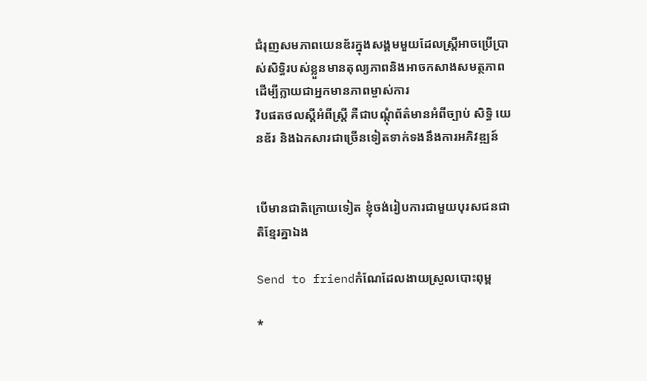ជំរុញសមភាពយេនឌ័រក្នុងសង្គមមួយដែលស្ត្រីអាចប្រើប្រាស់សិទ្ធិរបស់ខ្លួនមានតុល្យភាពនិងអាចកសាងសមត្ថភាពដើម្បីក្លាយជាអ្នកមានភាពម្ចាស់ការ
វិបផតថលស្តីអំពីស្ត្រី គឺជាបណ្តុំព័ត៌មានអំពីច្បាប់ សិទ្ធិ យេនឌ័រ និងឯកសារជាច្រើនទៀតទាក់ទងនឹងការអភិវឌ្ឍន៍


បើមានជាតិក្រោយទៀត ខ្ញុំចង់រៀបការជាមួយបុរសជនជាតិខ្មែរគ្នាឯង

Send to friendកំណែដែលងាយស្រួលបោះពុម្ព

*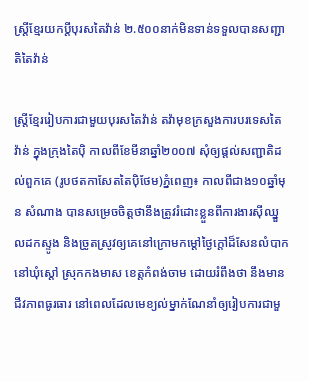ស្ត្រីខ្មែរយកប្ដីបុរសតៃវ៉ាន់ ២.៥០០នាក់មិនទាន់ទទួលបានសញ្ជាតិតៃវ៉ាន់

ស្ត្រីខ្មែររៀបការជាមួយបុរសតៃវ៉ាន់ តវ៉ាមុខក្រសួងការបរទេសតៃវ៉ាន់ ក្នុងក្រុងតៃប៉ិ កាលពីខែមីនាឆ្នាំ២០០៧ សុំឲ្យផ្ដល់សញ្ជាតិដល់ពួកគេ (រូបថតកាសែតតៃប៉ិថែម)ភ្នំពេញ៖ កាលពីជាង១០ឆ្នាំមុន សំណាង បានសម្រេចចិត្តថានឹងត្រូវរំដោះខ្លួនពីការងារស៊ីឈ្នួលដកស្ទូង និងច្រូតស្រូវឲ្យគេនៅក្រោមកម្ដៅថ្ងៃក្ដៅដ៏សែនលំបាក នៅឃុំស្ដៅ ស្រុកកងមាស ខេត្តកំពង់ចាម ដោយរំពឹងថា នឹងមានជីវភាពធូរធារ នៅពេលដែលមេខ្យល់ម្នាក់ណែនាំឲ្យរៀបការជាមួ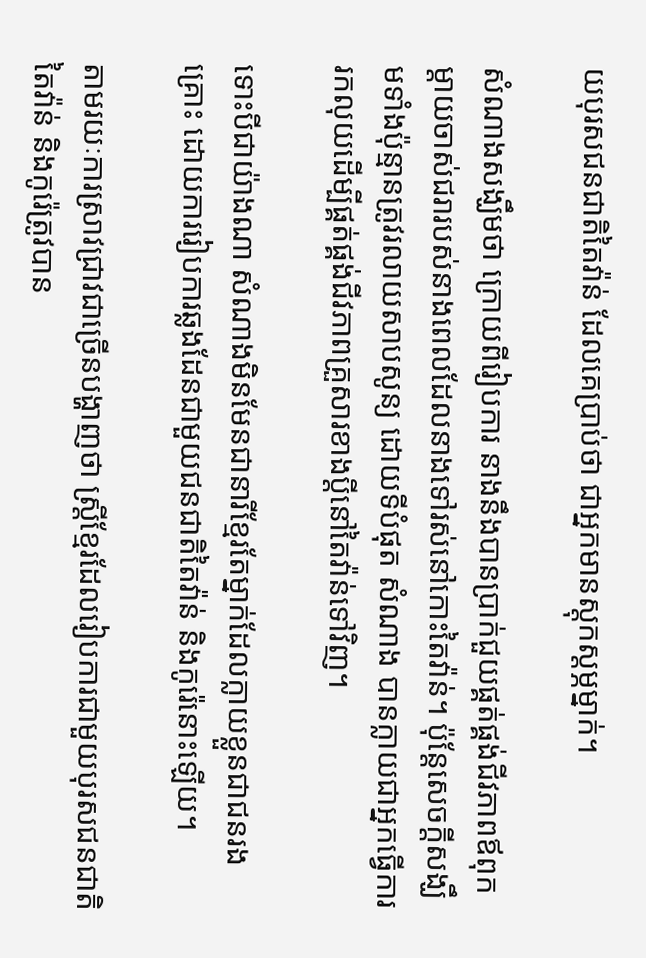យបុរសជនជាតិតៃវ៉ាន់ ដែលគេប្រាប់ថា ជាអ្នកមានស្ដុកស្ដម្ភម្នាក់។

សំណាងសង្ឃឹមថា ក្រោយពីរៀបការ នាងនឹងបានប្រាក់ជួយផ្គត់ផ្គង់ជីវភាពឪពុកម្ដាយចាស់ជរារបស់នាងពេលដែលនាងទៅរស់នៅកោះតៃវ៉ាន់។ ប៉ុន្តែសេចក្ដីសង្ឃឹមទាំងប៉ុន្មានត្រូវរលាយសាបសូន្យ ដោយទីបំផុត សំណាង បានក្លាយជាអ្នកធ្វើការរកលុយដើម្បីផ្គត់ផ្គង់ជីវភាពគ្រួសារខាងប្ដីនៅតៃវ៉ាន់ទៅវិញ។

ទោះបីជាយ៉ាងណា សំណាងមិនមែនជានារីខ្មែរតែម្នាក់ដែលក្លាយខ្លួនជាជនរងគ្រោះ ដោយការរៀបការឆ្លងដែនជាមួយជនជាតិតៃវ៉ាន់ និងកូរ៉េនោះឡើយ។

តាមរយៈការស្រាវជ្រាវជាច្រើនបង្ហាញថា ស្ត្រីខ្មែរដែលរៀបការជាមួយបុរសជនជាតិតៃវ៉ាន់ និងកូរ៉េត្រូវបាន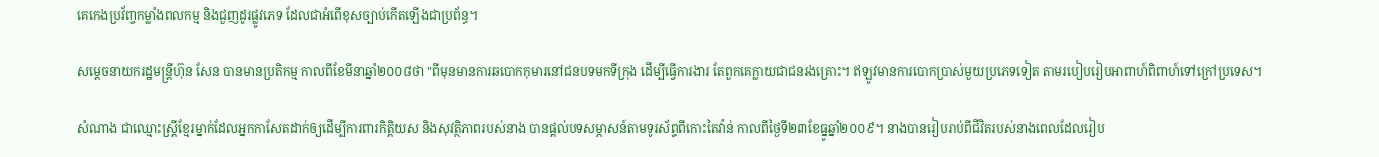គេកេងប្រវ័ញ្ចកម្លាំងពលកម្ម និងជួញដូរផ្លូវភេទ ដែលជាអំពើខុសច្បាប់កើតឡើងជាប្រព័ន្ធ។

សម្ដេចនាយករដ្ឋមន្ត្រីហ៊ុន សែន បានមានប្រតិកម្ម កាលពីខែមីនាឆ្នាំ២០០៨ថា "ពីមុនមានការឆបោកកុមារនៅជនបទមកទីក្រុង ដើម្បីធ្វើការងារ តែពួកគេក្លាយជាជនរងគ្រោះ។ ឥឡូវមានការបោកប្រាស់មួយប្រភេទទៀត តាមរបៀបរៀបអាពាហ៍ពិពាហ៍ទៅក្រៅប្រទេស។

សំណាង ជាឈ្មោះស្ត្រីខ្មែរម្នាក់ដែលអ្នកកាសែតដាក់ឲ្យដើម្បីការពារកិត្តិយស និងសុវត្ថិភាពរបស់នាង បានផ្ដល់បទសម្ភាសន៍តាមទូរស័ព្ទពីកោះតៃវ៉ាន់ កាលពីថ្ងៃទី២៣ខែធ្នូឆ្នាំ២០០៩។ នាងបានរៀបរាប់ពីជីវិតរបស់នាងពេលដែលរៀប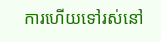ការហើយទៅរស់នៅ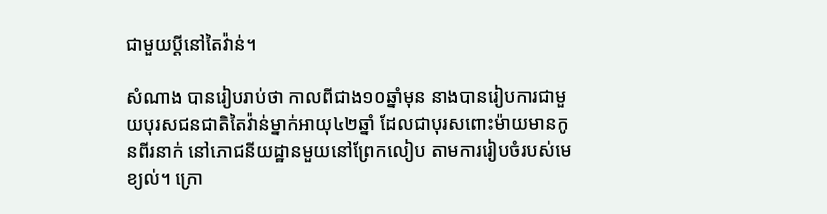ជាមួយប្ដីនៅតៃវ៉ាន់។

សំណាង បានរៀបរាប់ថា កាលពីជាង១០ឆ្នាំមុន នាងបានរៀបការជាមួយបុរសជនជាតិតៃវ៉ាន់ម្នាក់អាយុ៤២ឆ្នាំ ដែលជាបុរសពោះម៉ាយមានកូនពីរនាក់ នៅភោជនីយដ្ឋានមួយនៅព្រែកលៀប តាមការរៀបចំរបស់មេខ្យល់។ ក្រោ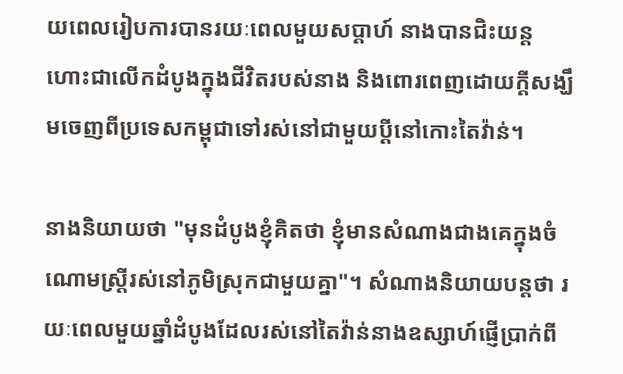យពេលរៀបការបានរយៈពេលមួយសប្ដាហ៍ នាងបានជិះយន្តហោះជាលើកដំបូងក្នុងជីវិតរបស់នាង និងពោរពេញដោយក្ដីសង្ឃឹមចេញពីប្រទេសកម្ពុជាទៅរស់នៅជាមួយប្ដីនៅកោះតៃវ៉ាន់។

នាងនិយាយថា "មុនដំបូងខ្ញុំគិតថា ខ្ញុំមានសំណាងជាងគេក្នុងចំណោមស្ត្រីរស់នៅភូមិស្រុកជាមួយគ្នា"។ សំណាងនិយាយបន្តថា រយៈពេលមួយឆ្នាំដំបូងដែលរស់នៅតៃវ៉ាន់នាងឧស្សាហ៍ផ្ញើប្រាក់ពី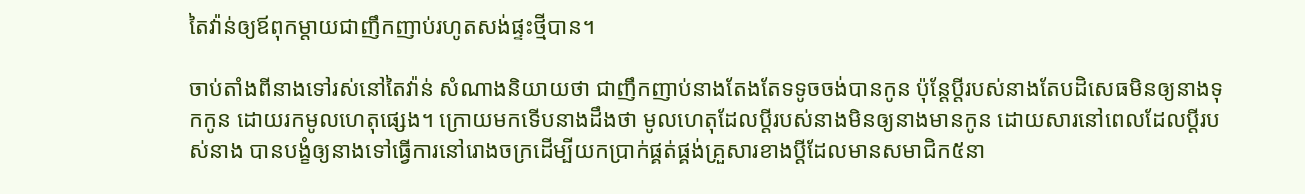តៃវ៉ាន់ឲ្យឪពុកម្ដាយជាញឹកញាប់រហូតសង់ផ្ទះថ្មីបាន។

ចាប់តាំងពីនាងទៅរស់នៅតៃវ៉ាន់ សំណាងនិយាយថា ជាញឹកញាប់នាងតែងតែទទូចចង់បានកូន ប៉ុន្តែប្ដីរបស់នាងតែបដិសេធមិនឲ្យនាងទុកកូន ដោយរកមូលហេតុផ្សេង។ ក្រោយមកទើបនាងដឹងថា មូលហេតុដែលប្ដីរបស់នាងមិនឲ្យនាងមានកូន ដោយសារនៅពេលដែលប្ដីរបស់នាង បានបង្ខំឲ្យនាងទៅធ្វើការនៅរោងចក្រដើម្បីយកប្រាក់ផ្គត់ផ្គង់គ្រួសារខាងប្ដីដែលមានសមាជិក៥នា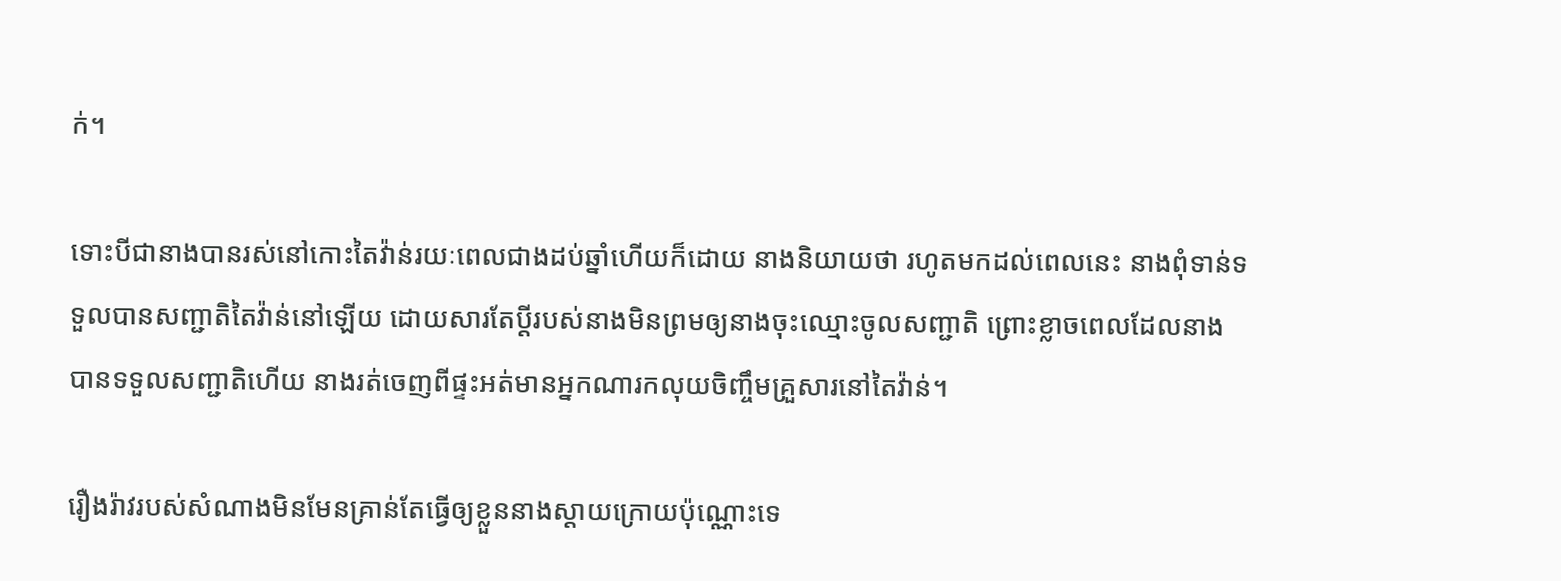ក់។

ទោះបីជានាងបានរស់នៅកោះតៃវ៉ាន់រយៈពេលជាងដប់ឆ្នាំហើយក៏ដោយ នាងនិយាយថា រហូតមកដល់ពេលនេះ នាងពុំទាន់ទទួលបានសញ្ជាតិតៃវ៉ាន់នៅឡើយ ដោយសារតែប្ដីរបស់នាងមិនព្រមឲ្យនាងចុះឈ្មោះចូលសញ្ជាតិ ព្រោះខ្លាចពេលដែលនាងបានទទួលសញ្ជាតិហើយ នាងរត់ចេញពីផ្ទះអត់មានអ្នកណារកលុយចិញ្ចឹមគ្រួសារនៅតៃវ៉ាន់។

រឿងរ៉ាវរបស់សំណាងមិនមែនគ្រាន់តែធ្វើឲ្យខ្លួននាងស្ដាយក្រោយប៉ុណ្ណោះទេ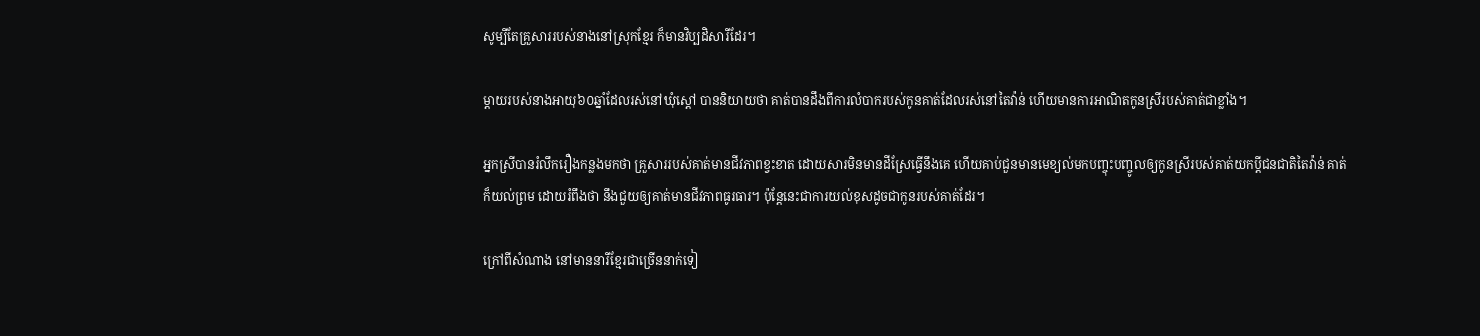សូម្បីតែគ្រួសាររបស់នាងនៅស្រុកខ្មែរ ក៏មានវិប្បដិសារីដែរ។

ម្ដាយរបស់នាងអាយុ៦០ឆ្នាំដែលរស់នៅឃុំស្ដៅ បាននិយាយថា គាត់បានដឹងពីការលំបាករបស់កូនគាត់ដែលរស់នៅតៃវ៉ាន់ ហើយមានការអាណិតកូនស្រីរបស់គាត់ជាខ្លាំង។

អ្នកស្រីបានរំលឹករឿងកន្លងមកថា គ្រួសាររបស់គាត់មានជីវភាពខ្វះខាត ដោយសារមិនមានដីស្រែធ្វើនឹងគេ ហើយគាប់ជួនមានមេខ្យល់មកបញ្ចុះបញ្ចូលឲ្យកូនស្រីរបស់គាត់យកប្ដីជនជាតិតៃវ៉ាន់ គាត់ក៏យល់ព្រម ដោយរំពឹងថា នឹងជួយឲ្យគាត់មានជីវភាពធូរធារ។ ប៉ុន្តែនេះជាការយល់ខុសដូចជាកូនរបស់គាត់ដែរ។

ក្រៅពីសំណាង នៅមាននារីខ្មែរជាច្រើននាក់ទៀ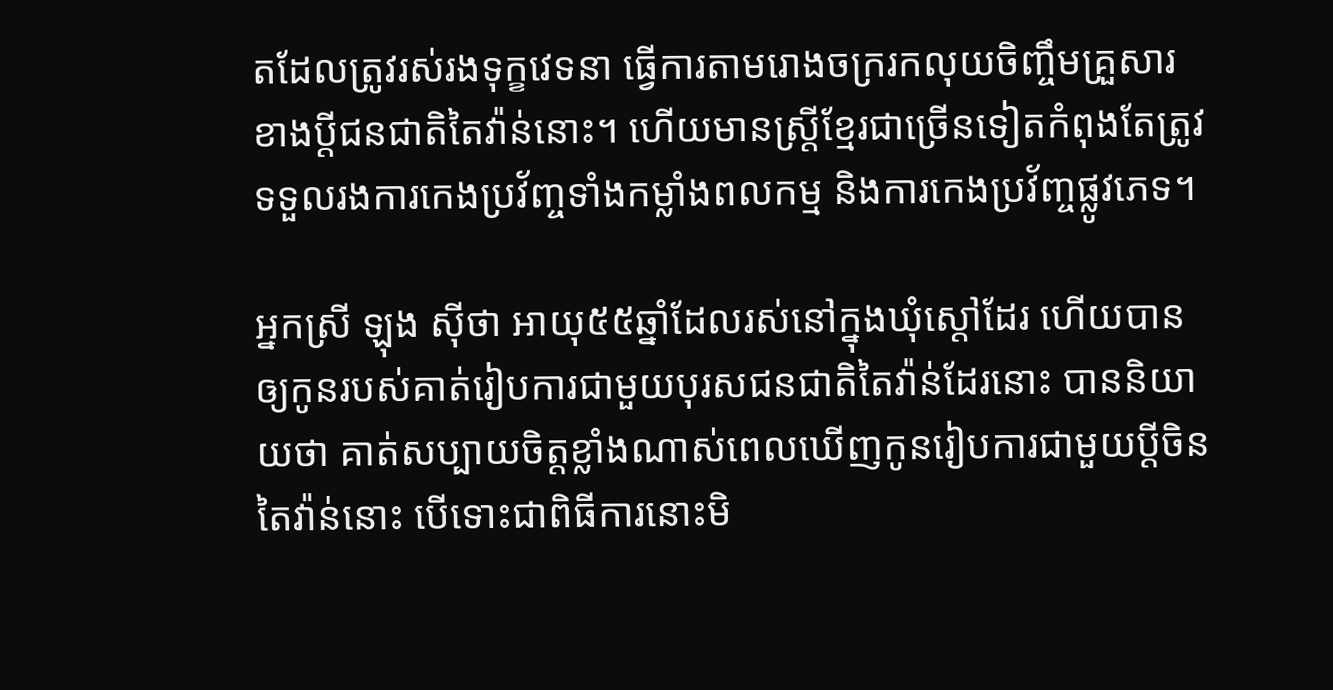តដែលត្រូវរស់រងទុក្ខវេទនា ធ្វើការតាមរោងចក្ររកលុយចិញ្ចឹមគ្រួសារខាងប្ដីជនជាតិតៃវ៉ាន់នោះ។ ហើយមានស្ត្រីខ្មែរជាច្រើនទៀតកំពុងតែត្រូវទទួលរងការកេងប្រវ័ញ្ចទាំងកម្លាំងពលកម្ម និងការកេងប្រវ័ញ្ចផ្លូវភេទ។

អ្នកស្រី ឡុង ស៊ីថា អាយុ៥៥ឆ្នាំដែលរស់នៅក្នុងឃុំស្ដៅដែរ ហើយបានឲ្យកូនរបស់គាត់រៀបការជាមួយបុរសជនជាតិតៃវ៉ាន់ដែរនោះ បាននិយាយថា គាត់សប្បាយចិត្តខ្លាំងណាស់ពេលឃើញកូនរៀបការជាមួយប្ដីចិនតៃវ៉ាន់នោះ បើទោះជាពិធីការនោះមិ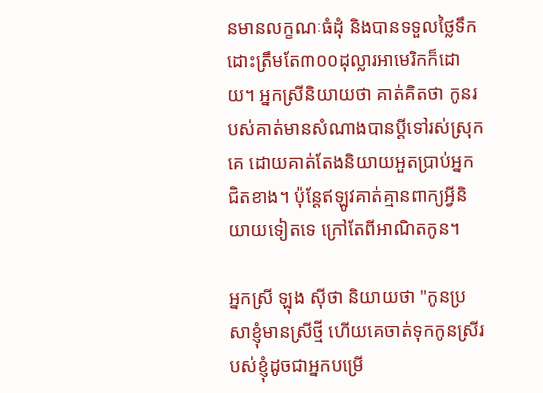នមានលក្ខណៈធំដុំ និងបានទទួលថ្លៃទឹកដោះត្រឹមតែ៣០០ដុល្លារអាមេរិកក៏ដោយ។ អ្នកស្រីនិយាយថា គាត់គិតថា កូនរបស់គាត់មានសំណាងបានប្ដីទៅរស់ស្រុកគេ ដោយគាត់តែងនិយាយអួតប្រាប់អ្នកជិតខាង។ ប៉ុន្តែឥឡូវគាត់គ្មានពាក្យអ្វីនិយាយទៀតទេ ក្រៅតែពីអាណិតកូន។

អ្នកស្រី ឡុង ស៊ីថា និយាយថា "កូនប្រសាខ្ញុំមានស្រីថ្មី ហើយគេចាត់ទុកកូនស្រីរបស់ខ្ញុំដូចជាអ្នកបម្រើ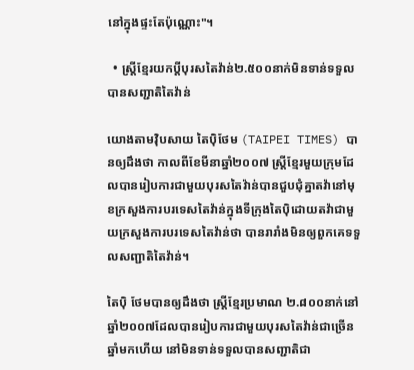នៅក្នុងផ្ទះតែប៉ុណ្ណោះ"។

  • ស្ត្រីខ្មែរយកប្ដីបុរសតៃវ៉ាន់២.៥០០នាក់មិនទាន់ទទួលបានសញ្ជាតិតៃវ៉ាន់

យោងតាមវ៉ិបសាយ តៃប៉ិថែម (TAIPEI TIMES) បានឲ្យដឹងថា កាលពីខែមីនាឆ្នាំ២០០៧ ស្ត្រីខ្មែរមួយក្រុមដែលបានរៀបការជាមួយបុរសតៃវ៉ាន់បានជួបជុំគ្នាតវ៉ានៅមុខក្រសួងការបរទេសតៃវ៉ាន់ក្នុងទីក្រុងតៃប៉ិដោយតវ៉ាជាមួយក្រសួងការបរទេសតៃវ៉ាន់ថា បានរារាំងមិនឲ្យពួកគេទទួលសញ្ជាតិតៃវ៉ាន់។

តៃប៉ិ ថែមបានឲ្យដឹងថា ស្ត្រីខ្មែរប្រមាណ ២.៨០០នាក់នៅឆ្នាំ២០០៧ដែលបានរៀបការជាមួយបុរសតៃវ៉ាន់ជាច្រើនឆ្នាំមកហើយ នៅមិនទាន់ទទួលបានសញ្ជាតិជា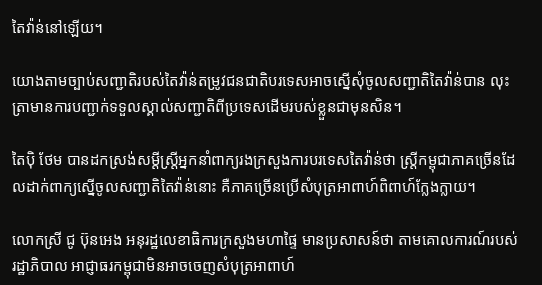តៃវ៉ាន់នៅឡើយ។

យោងតាមច្បាប់សញ្ជាតិរបស់តៃវ៉ាន់តម្រូវជនជាតិបរទេសអាចស្នើសុំចូលសញ្ជាតិតៃវ៉ាន់បាន លុះត្រាមានការបញ្ជាក់ទទួលស្គាល់សញ្ជាតិពីប្រទេសដើមរបស់ខ្លួនជាមុនសិន។

តៃប៉ិ ថែម បានដកស្រង់សម្ដីស្ត្រីអ្នកនាំពាក្យរងក្រសួងការបរទេសតៃវ៉ាន់ថា ស្ត្រីកម្ពុជាភាគច្រើនដែលដាក់ពាក្យស្នើចូលសញ្ជាតិតៃវ៉ាន់នោះ គឺភាគច្រើនប្រើសំបុត្រអាពាហ៍ពិពាហ៍ក្លែងក្លាយ។

លោកស្រី ជូ ប៊ុនអេង អនុរដ្ឋលេខាធិការក្រសួងមហាផ្ទៃ មានប្រសាសន៍ថា តាមគោលការណ៍របស់រដ្ឋាភិបាល អាជ្ញាធរកម្ពុជាមិនអាចចេញសំបុត្រអាពាហ៍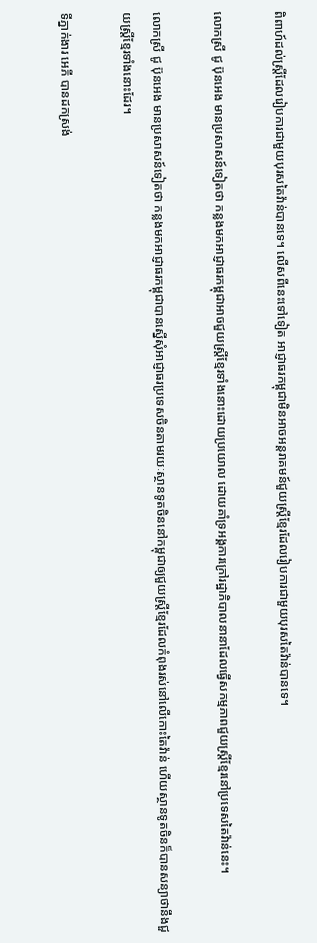ពិពាហ៍ដល់ស្ត្រីដែលរៀបការជាមួយបុរសតៃវ៉ាន់បានទេ។ លើសពីនេះទៅទៀត អាជ្ញាធរកម្ពុជាមិនអាចអន្តរាគមន៍ជួយស្ត្រីខ្មែរដែលរៀបការជាមួយបុរសតៃវ៉ាន់បានទេ។

លោកស្រី ជូ ប៊ុនអេង មានប្រសាសន៍ទៀតថា កន្លងមកអាជ្ញាធរកម្ពុជាអាចជួយស្ត្រីខ្មែរទាំងនោះដោយប្រយោល ដោយគាំទ្រអង្គការក្រៅរដ្ឋាភិបាលនានាដែលធ្វើសកម្មភាពជួយស្ត្រីខ្មែរនៅប្រទេសតៃវ៉ាន់នេះ។

លោកស្រី ជូ ប៊ុនអេង មានប្រសាសន៍ទៀតថា កន្លងមកអាជ្ញាធរកម្ពុជាបានស្នើសុំអាជ្ញាធរប្រទេសចិនតាមរយៈស្ថានទូតចិននៅកម្ពុជាឲ្យជួយស្ត្រីខ្មែរដែលកំពុងរស់នៅលើកោះតៃវ៉ាន់ ហើយស្ថានទូតចិនក៏បានសន្យាថានឹងជួយស្ត្រីខ្មែរទាំងនោះដែរ។

ទីភ្នាក់ងារ អេភី បានដកស្រង់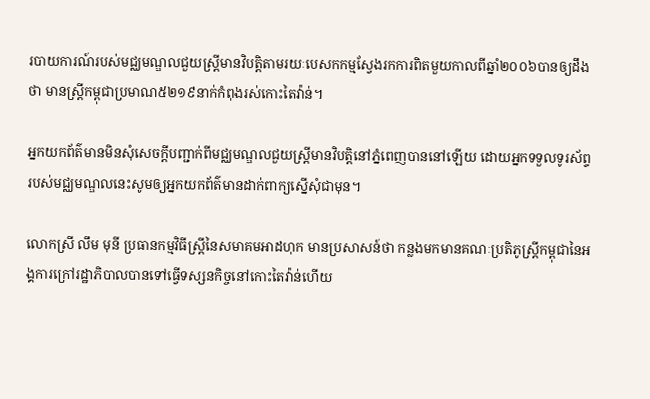របាយការណ៍របស់មជ្ឈមណ្ឌលជួយស្ត្រីមានវិបត្តិតាមរយៈបេសកកម្មស្វែងរកការពិតមួយកាលពីឆ្នាំ២០០៦បានឲ្យដឹងថា មានស្ត្រីកម្ពុជាប្រមាណ៥២១៩នាក់កំពុងរស់កោះតៃវ៉ាន់។

អ្នកយកព័ត៌មានមិនសុំសេចក្ដីបញ្ជាក់ពីមជ្ឈមណ្ឌលជួយស្ត្រីមានវិបត្តិនៅភ្នំពេញបាននៅឡើយ ដោយអ្នកទទួលទូរស័ព្ទរបស់មជ្ឈមណ្ឌលនេះសូមឲ្យអ្នកយកព័ត៌មានដាក់ពាក្យស្នើសុំជាមុន។

លោកស្រី លឹម មុនី ប្រធានកម្មវិធីស្ត្រីនៃសមាគមអាដហុក មានប្រសាសន៍ថា កន្លងមកមានគណៈប្រតិភូស្ត្រីកម្ពុជានៃអង្គការក្រៅរដ្ឋាភិបាលបានទៅធ្វើទស្សនកិច្ចនៅកោះតៃវ៉ាន់ហើយ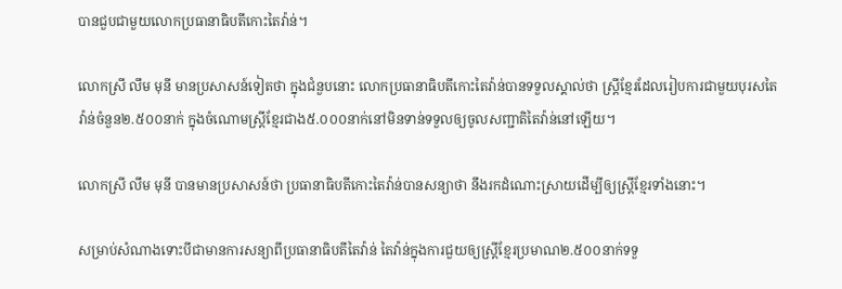បានជួបជាមួយលោកប្រធានាធិបតីកោះតៃវ៉ាន់។

លោកស្រី លឹម មុនី មានប្រសាសន៍ទៀតថា ក្នុងជំនួបនោះ លោកប្រធានាធិបតីកោះតៃវ៉ាន់បានទទួលស្គាល់ថា ស្ត្រីខ្មែរដែលរៀបការជាមួយបុរសតៃវ៉ាន់ចំនួន២.៥០០នាក់ ក្នុងចំណោមស្ត្រីខ្មែរជាង៥.០០០នាក់នៅមិនទាន់ទទួលឲ្យចូលសញ្ជាតិតៃវ៉ាន់នៅឡើយ។

លោកស្រី លឹម មុនី បានមានប្រសាសន៍ថា ប្រធានាធិបតីកោះតៃវ៉ាន់បានសន្យាថា នឹងរកដំណោះស្រាយដើម្បីឲ្យស្ត្រីខ្មែរទាំងនោះ។

សម្រាប់សំណាងទោះបីជាមានការសន្យាពីប្រធានាធិបតីតៃវ៉ាន់ តៃវ៉ាន់ក្នុងការជួយឲ្យស្ត្រីខ្មែរប្រមាណ២.៥០០នាក់ទទួ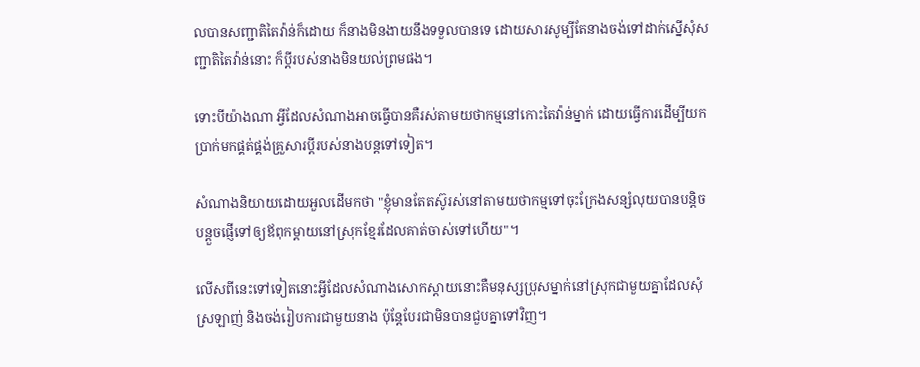លបានសញ្ជាតិតៃវ៉ាន់ក៏ដោយ ក៏នាងមិនងាយនឹងទទួលបានទេ ដោយសារសូម្បីតែនាងចង់ទៅដាក់ស្នើសុំសញ្ជាតិតៃវ៉ាន់នោះ ក៏ប្ដីរបស់នាងមិនយល់ព្រមផង។

ទោះបីយ៉ាងណា អ្វីដែលសំណាងអាចធ្វើបានគឺរស់តាមយថាកម្មនៅកោះតៃវ៉ាន់ម្នាក់ ដោយធ្វើការដើម្បីយកប្រាក់មកផ្គត់ផ្គង់គ្រួសារប្ដីរបស់នាងបន្តទៅទៀត។

សំណាងនិយាយដោយអួលដើមកថា "ខ្ញុំមានតែតស៊ូរស់នៅតាមយថាកម្មទៅចុះក្រែងសន្សំលុយបានបន្តិចបន្តួចផ្ញើទៅឲ្យឪពុកម្ដាយនៅស្រុកខ្មែរដែលគាត់ចាស់ទៅហើយ"។

លើសពីនេះទៅទៀតនោះអ្វីដែលសំណាងសោកស្ដាយនោះគឺមនុស្សប្រុសម្នាក់នៅស្រុកជាមួយគ្នាដែលសុំស្រឡាញ់ និងចង់រៀបការជាមួយនាង ប៉ុន្តែបែរជាមិនបានជួបគ្នាទៅវិញ។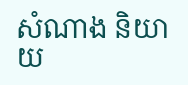សំណាង និយាយ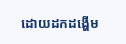ដោយដកដង្ហើម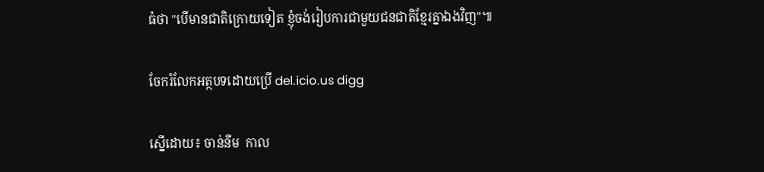ធំថា "បើមានជាតិក្រោយទៀត ខ្ញុំចង់រៀបការជាមួយជនជាតិខ្មែរគ្នាឯងវិញ"៕

ចែករំលែកអត្ថបទដោយប្រើ del.icio.us digg

ស្នើដោយ៖ ចាន់នីម  កាល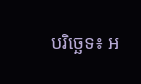បរិច្ឆេទ៖ អ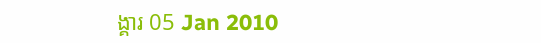ង្គារ 05 Jan 2010